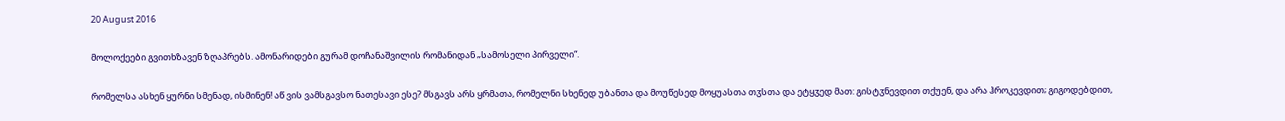20 August 2016

მოლოქეები გვითხზავენ ზღაპრებს. ამონარიდები გურამ დოჩანაშვილის რომანიდან „სამოსელი პირველი“.

რომელსა ასხენ ყურნი სმენად, ისმინენ! აწ ვის ვამსგავსო ნათესავი ესე? მსგავს არს ყრმათა, რომელნი სხენედ უბანთა და მოუწესედ მოყუასთა თჳსთა და ეტყჳედ მათ: გისტჳნევდით თქუენ, და არა ჰროკევდით; გიგოდებდით,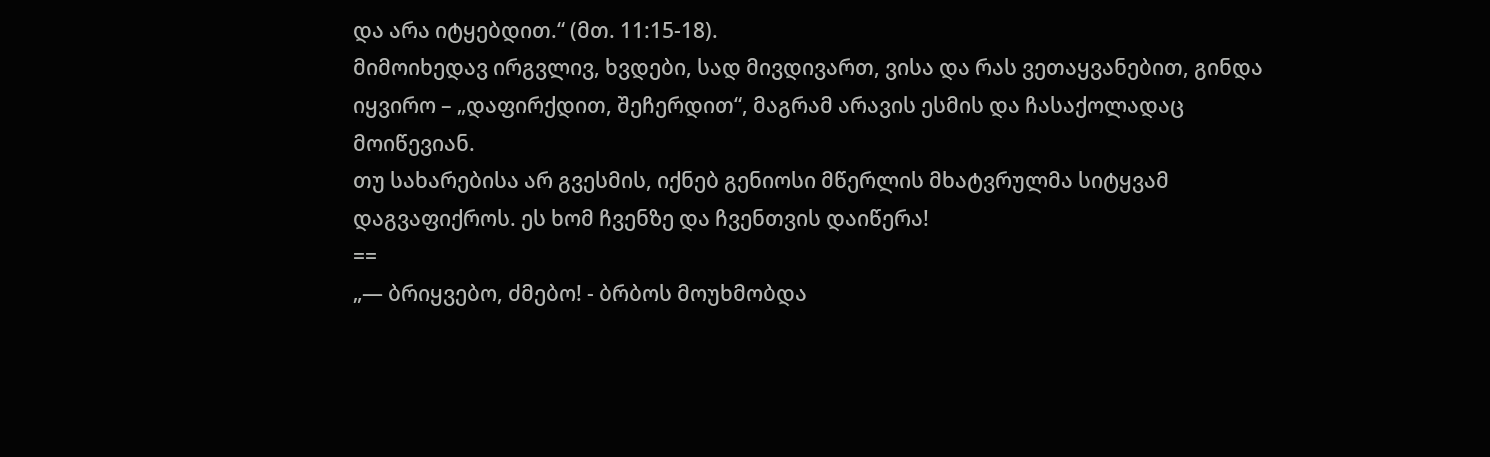და არა იტყებდით.“ (მთ. 11:15-18).
მიმოიხედავ ირგვლივ, ხვდები, სად მივდივართ, ვისა და რას ვეთაყვანებით, გინდა იყვირო – „დაფირქდით, შეჩერდით“, მაგრამ არავის ესმის და ჩასაქოლადაც მოიწევიან.
თუ სახარებისა არ გვესმის, იქნებ გენიოსი მწერლის მხატვრულმა სიტყვამ დაგვაფიქროს. ეს ხომ ჩვენზე და ჩვენთვის დაიწერა!
==
„— ბრიყვებო, ძმებო! - ბრბოს მოუხმობდა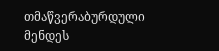თმაწვერაბურდული მენდეს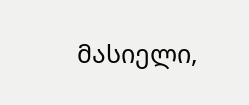მასიელი,